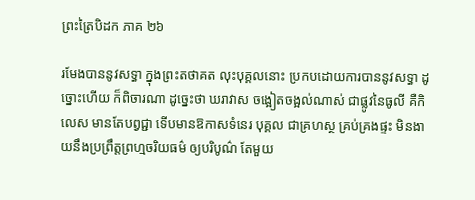ព្រះត្រៃបិដក ភាគ ២៦

រមែងបាននូវសទ្ធា ក្នុងព្រះតថាគត លុះបុគ្គលនោះ ប្រកបដោយការបាននូវសទ្ធា ដូច្នោះហើយ ក៏ពិចារណា ដូច្នេះថា ឃរាវាស ចង្អៀតចង្អល់ណាស់ ជាផ្លូវនៃធូលី គឺកិលេស មានតែបព្វជ្ជា ទើបមានឱកាសទំនេរ បុគ្គល ជាគ្រហស្ថ គ្រប់គ្រងផ្ទះ មិនងាយនឹងប្រព្រឹត្តព្រហ្មចរិយធម៌ ឲ្យបរិបូណ៌ តែមួយ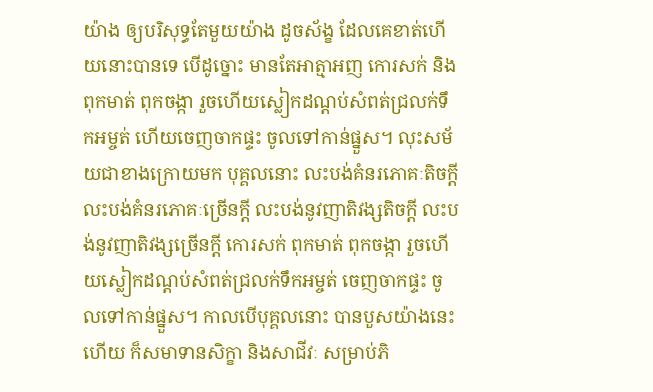យ៉ាង ឲ្យបរិសុទ្ធតែមួយយ៉ាង ដូចស័ង្ខ ដែលគេខាត់ហើយនោះបានទេ បើដូច្នោះ មានតែអាត្មាអញ កោរសក់ និងពុកមាត់ ពុកចង្កា រួចហើយស្លៀកដណ្តប់សំពត់ជ្រលក់ទឹកអម្ចត់ ហើយចេញចាកផ្ទះ ចូលទៅកាន់ផ្នួស។ លុះសម័យជាខាងក្រោយមក បុគ្គលនោះ លះបង់គំនរភោគៈតិចក្តី លះបង់គំនរភោគៈច្រើនក្តី លះបង់នូវញាតិវង្សតិចក្តី លះបង់នូវញាតិវង្សច្រើនក្តី កោរសក់ ពុកមាត់ ពុកចង្កា រួចហើយស្លៀកដណ្តប់សំពត់ជ្រលក់ទឹកអម្ចត់ ចេញចាកផ្ទះ ចូលទៅកាន់ផ្នួស។ កាលបើបុគ្គលនោះ បានបួសយ៉ាងនេះហើយ ក៏សមាទានសិក្ខា និងសាជីវៈ សម្រាប់ភិ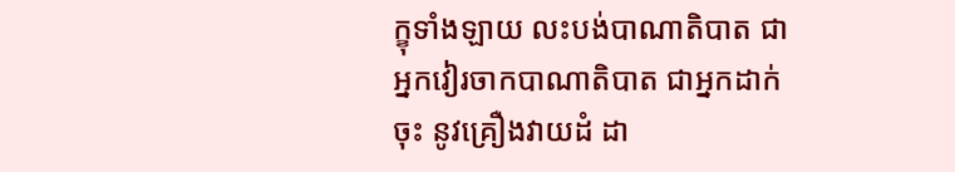ក្ខុទាំងឡាយ លះបង់បាណាតិបាត ជាអ្នកវៀរចាកបាណាតិបាត ជាអ្នកដាក់ចុះ នូវគ្រឿងវាយដំ ដា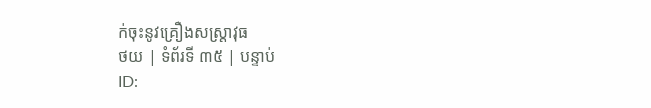ក់ចុះនូវគ្រឿងសស្ត្រាវុធ
ថយ | ទំព័រទី ៣៥ | បន្ទាប់
ID: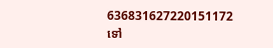636831627220151172
ទៅ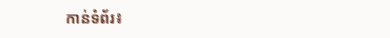កាន់ទំព័រ៖